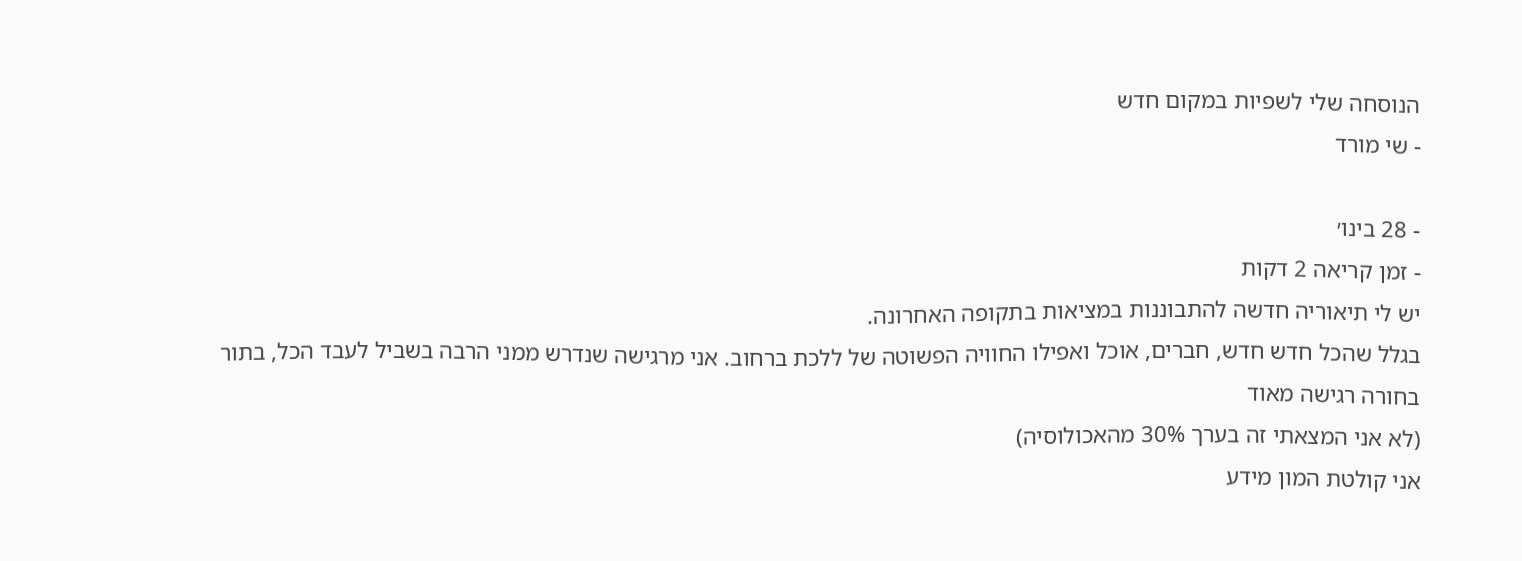הנוסחה שלי לשפיות במקום חדש
- שי מורד

- 28 בינו׳
- זמן קריאה 2 דקות
יש לי תיאוריה חדשה להתבוננות במציאות בתקופה האחרונה.
בגלל שהכל חדש חדש, חברים, אוכל ואפילו החוויה הפשוטה של ללכת ברחוב. אני מרגישה שנדרש ממני הרבה בשביל לעבד הכל, בתור בחורה רגישה מאוד
(לא אני המצאתי זה בערך 30% מהאכולוסיה)
אני קולטת המון מידע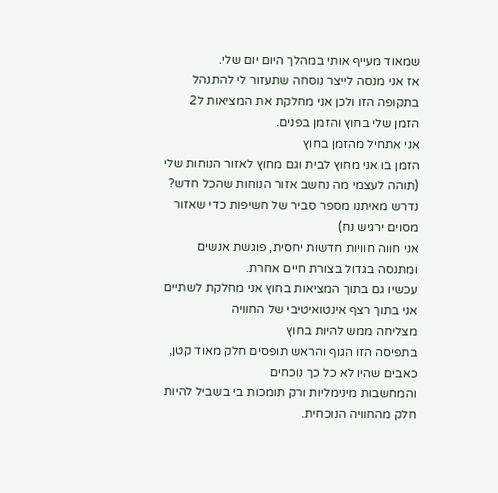שמאוד מעייף אותי במהלך היום יום שלי.
אז אני מנסה לייצר נוסחה שתעזור לי להתנהל בתקופה הזו ולכן אני מחלקת את המציאות ל2
הזמן שלי בחוץ והזמן בפנים.
אני אתחיל מהזמן בחוץ
הזמן בו אני מחוץ לבית וגם מחוץ לאזור הנוחות שלי
(תוהה לעצמי מה נחשב אזור הנוחות שהכל חדש? נדרש מאיתנו מספר סביר של חשיפות כדי שאזור מסוים ירגיש נח)
אני חווה חוויות חדשות יחסית, פוגשת אנשים ומתנסה בגדול בצורת חיים אחרת.
עכשיו גם בתוך המציאות בחוץ אני מחלקת לשתיים
אני בתוך רצף אינטואיטיבי של החוויה
מצליחה ממש להיות בחוץ
בתפיסה הזו הגוף והראש תופסים חלק מאוד קטן, כאבים שהיו לא כל כך נוכחים
והמחשבות מינימליות ורק תומכות בי בשביל להיות חלק מהחוויה הנוכחית.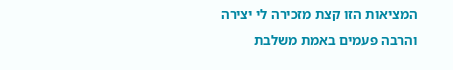המציאות הזו קצת מזכירה לי יצירה
והרבה פעמים באמת משלבת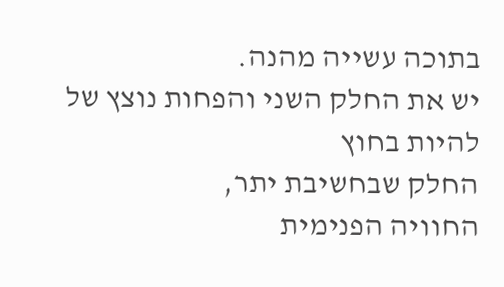בתוכה עשייה מהנה.
יש את החלק השני והפחות נוצץ של להיות בחוץ
החלק שבחשיבת יתר,
החוויה הפנימית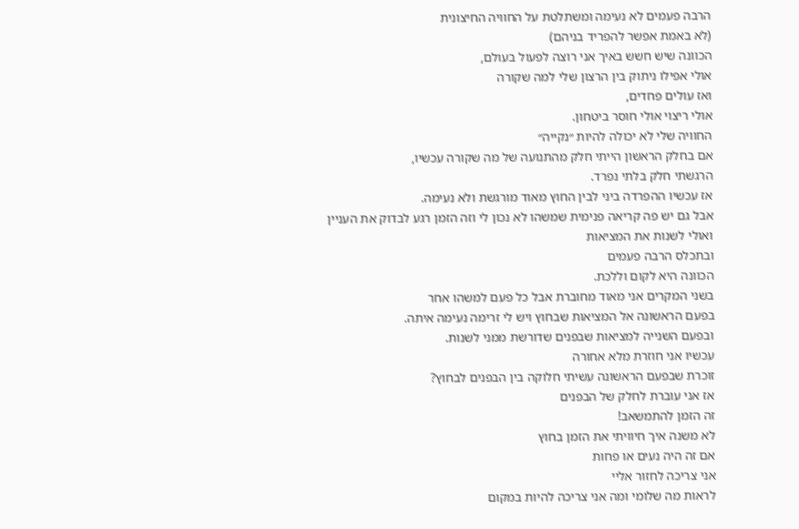הרבה פעמים לא נעימה ומשתלטת על החוויה החיצונית
(לא באמת אפשר להפריד בניהם)
הכוונה שיש חשש באיך אני רוצה לפעול בעולם,
אולי אפילו ניתוק בין הרצון שלי למה שקורה
ואז עולים פחדים,
אולי ריצוי אולי חוסר ביטחון.
החוויה שלי לא יכולה להיות ״נקייה״
אם בחלק הראשון הייתי חלק מהתנועה של מה שקורה עכשיו,
הרגשתי חלק בלתי נפרד.
אז עכשיו ההפרדה ביני לבין החוץ מאוד מורגשת ולא נעימה.
אבל גם יש פה קריאה פנימית שמשהו לא נכון לי וזה הזמן רגע לבדוק את העניין ואולי לשנות את המציאות
ובתכלס הרבה פעמים
הכוונה היא לקום וללכת.
בשני המקרים אני מאוד מחוברת אבל כל פעם למשהו אחר
בפעם הראשונה אל המציאות שבחוץ ויש לי זרימה נעימה איתה.
ובפעם השנייה למציאות שבפנים שדורשת ממני לשנות.
עכשיו אני חוזרת מלא אחורה
זוכרת שבפעם הראשונה עשיתי חלוקה בין הבפנים לבחוץ?
אז אני עוברת לחלק של הבפנים
זה הזמן להתמשאב!
לא משנה איך חיוויתי את הזמן בחוץ
אם זה היה נעים או פחות
אני צריכה לחזור אליי
לראות מה שלומי ומה אני צריכה להיות במקום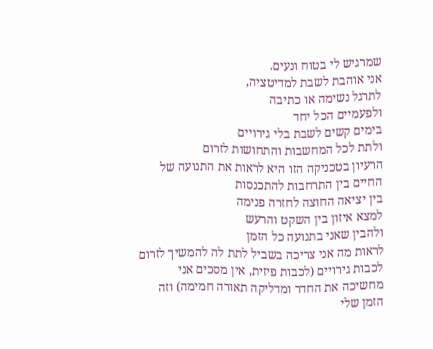שמרגיש לי בטוח ונעים.
אני אוהבת לשבת למדיטציה,
לתרגל נשימה או כתיבה
ולפעמיים הכל יחד
בימים קשים לשבת בלי גירויים
ולתת לכל המחשבות והתחושות לזרום
הרעיון בטכניקה הזו היא לראות את התנועה של החיים בין התרחבות להתכנסות
בין יציאה החוצה לחזרה פנימה
למצא איזון בין השקט והרעש
ולהבין שאני בתנועה כל הזמן
לראות מה אני צריכה בשביל לתת לה להמשיך לזרום לכבות גירויים (לכבות פיזית, אין מסכים אני מחשיכה את החדר ומדליקה תאורה חמימה) וזה הזמן שלי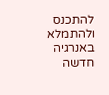להתכנס ולהתמלא באנרגיה חדשה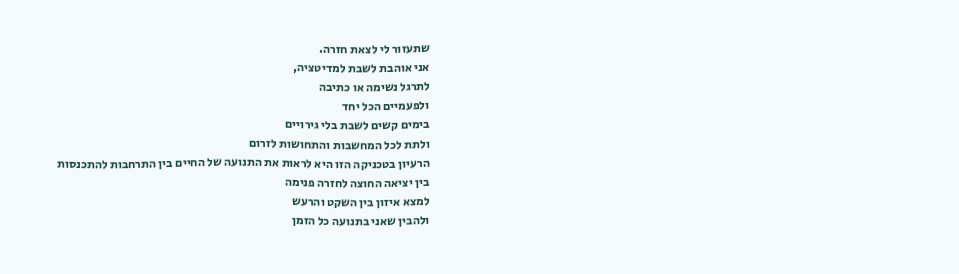שתעזור לי לצאת חזרה.
אני אוהבת לשבת למדיטציה,
לתרגל נשימה או כתיבה
ולפעמיים הכל יחד
בימים קשים לשבת בלי גירויים
ולתת לכל המחשבות והתחושות לזרום
הרעיון בטכניקה הזו היא לראות את התנועה של החיים בין התרחבות להתכנסות
בין יציאה החוצה לחזרה פנימה
למצא איזון בין השקט והרעש
ולהבין שאני בתנועה כל הזמן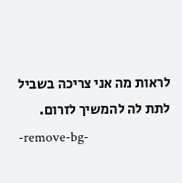לראות מה אני צריכה בשביל לתת לה להמשיך לזרום.
-remove-bg-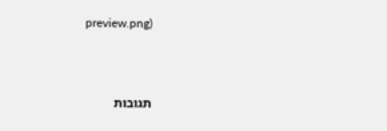preview.png)



תגובות